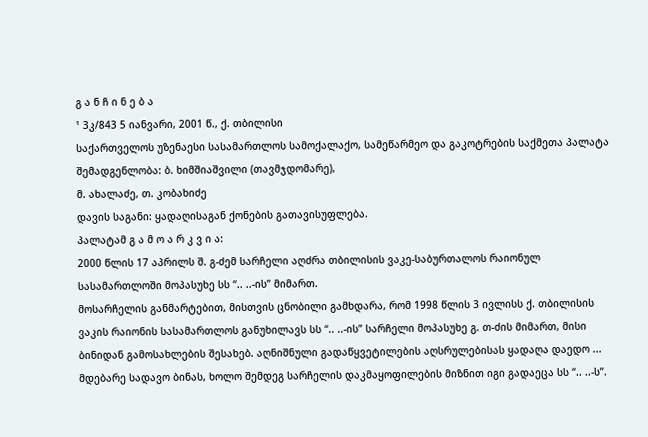გ ა ნ ჩ ი ნ ე ბ ა
¹ 3კ/843 5 იანვარი, 2001 წ., ქ. თბილისი
საქართველოს უზენაესი სასამართლოს სამოქალაქო, სამეწარმეო და გაკოტრების საქმეთა პალატა
შემადგენლობა: ბ. ხიმშიაშვილი (თავმჯდომარე),
მ. ახალაძე, თ. კობახიძე
დავის საგანი: ყადაღისაგან ქონების გათავისუფლება.
პალატამ გ ა მ ო ა რ კ ვ ი ა:
2000 წლის 17 აპრილს შ. გ-ძემ სარჩელი აღძრა თბილისის ვაკე-საბურთალოს რაიონულ სასამართლოში მოპასუხე სს “.. ..-ის” მიმართ.
მოსარჩელის განმარტებით, მისთვის ცნობილი გამხდარა, რომ 1998 წლის 3 ივლისს ქ. თბილისის ვაკის რაიონის სასამართლოს განუხილავს სს “.. ..-ის” სარჩელი მოპასუხე გ. თ-ძის მიმართ, მისი ბინიდან გამოსახლების შესახებ. აღნიშნული გადაწყვეტილების აღსრულებისას ყადაღა დაედო ... მდებარე სადავო ბინას, ხოლო შემდეგ სარჩელის დაკმაყოფილების მიზნით იგი გადაეცა სს “.. ..-ს”.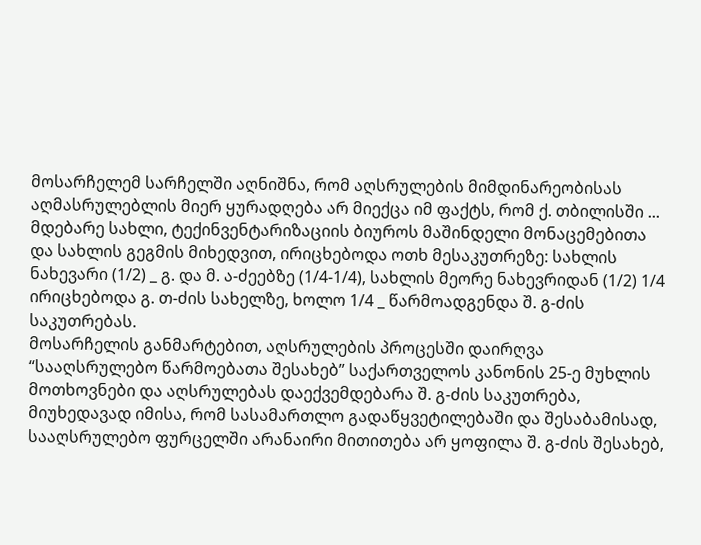მოსარჩელემ სარჩელში აღნიშნა, რომ აღსრულების მიმდინარეობისას აღმასრულებლის მიერ ყურადღება არ მიექცა იმ ფაქტს, რომ ქ. თბილისში ... მდებარე სახლი, ტექინვენტარიზაციის ბიუროს მაშინდელი მონაცემებითა და სახლის გეგმის მიხედვით, ირიცხებოდა ოთხ მესაკუთრეზე: სახლის ნახევარი (1/2) _ გ. და მ. ა-ძეებზე (1/4-1/4), სახლის მეორე ნახევრიდან (1/2) 1/4 ირიცხებოდა გ. თ-ძის სახელზე, ხოლო 1/4 _ წარმოადგენდა შ. გ-ძის საკუთრებას.
მოსარჩელის განმარტებით, აღსრულების პროცესში დაირღვა “სააღსრულებო წარმოებათა შესახებ” საქართველოს კანონის 25-ე მუხლის მოთხოვნები და აღსრულებას დაექვემდებარა შ. გ-ძის საკუთრება, მიუხედავად იმისა, რომ სასამართლო გადაწყვეტილებაში და შესაბამისად, სააღსრულებო ფურცელში არანაირი მითითება არ ყოფილა შ. გ-ძის შესახებ,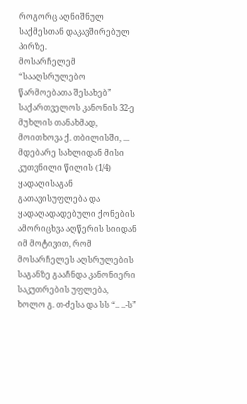როგორც აღნიშნულ საქმესთან დაკავშირებულ პირზე.
მოსარჩელემ “სააღსრულებო წარმოებათა შესახებ” საქართველოს კანონის 32-ე მუხლის თანახმად, მოითხოვა ქ. თბილისში, ... მდებარე სახლიდან მისი კუთვნილი წილის (1/4) ყადაღისაგან გათავისუფლება და ყადაღადადებული ქონების ამორიცხვა აღწერის სიიდან იმ მოტივით, რომ მოსარჩელეს აღსრულების საგანზე გააჩნდა კანონიერი საკუთრების უფლება, ხოლო გ. თ-ძესა და სს “.. ..-ს”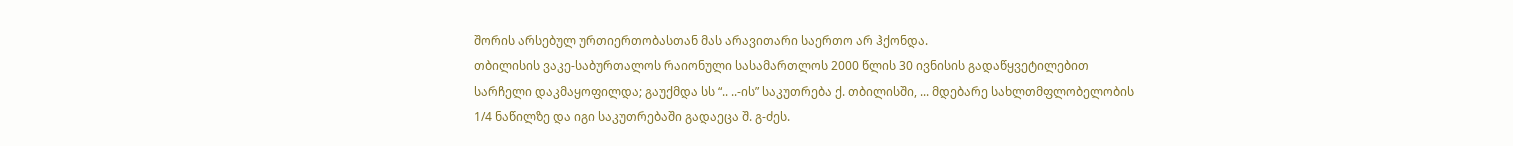შორის არსებულ ურთიერთობასთან მას არავითარი საერთო არ ჰქონდა.
თბილისის ვაკე-საბურთალოს რაიონული სასამართლოს 2000 წლის 30 ივნისის გადაწყვეტილებით სარჩელი დაკმაყოფილდა; გაუქმდა სს “.. ..-ის” საკუთრება ქ. თბილისში, ... მდებარე სახლთმფლობელობის 1/4 ნაწილზე და იგი საკუთრებაში გადაეცა შ. გ-ძეს.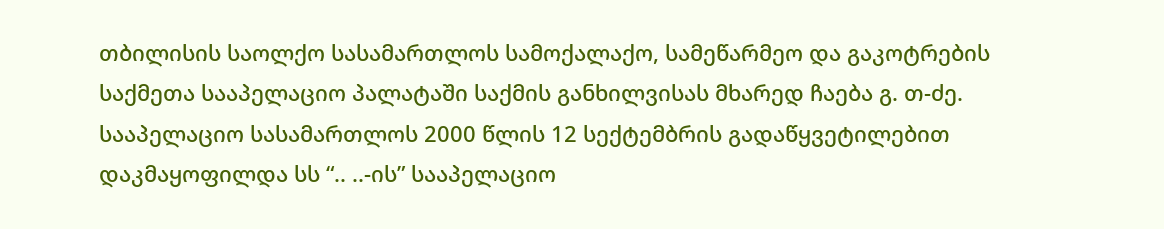თბილისის საოლქო სასამართლოს სამოქალაქო, სამეწარმეო და გაკოტრების საქმეთა სააპელაციო პალატაში საქმის განხილვისას მხარედ ჩაება გ. თ-ძე.
სააპელაციო სასამართლოს 2000 წლის 12 სექტემბრის გადაწყვეტილებით დაკმაყოფილდა სს “.. ..-ის” სააპელაციო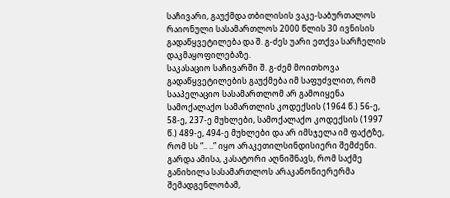საჩივარი, გაუქმდა თბილისის ვაკე-საბურთალოს რაიონული სასამართლოს 2000 წლის 30 ივნისის გადაწყვეტილება და შ. გ-ძეს უარი ეთქვა სარჩელის დაკმაყოფილებაზე.
საკასაციო საჩივარში შ. გ-ძემ მოითხოვა გადაწყვეტილების გაუქმება იმ საფუძვლით, რომ სააპელაციო სასამართლომ არ გამოიყენა სამოქალაქო სამართლის კოდექსის (1964 წ.) 56-ე, 58-ე, 237-ე მუხლები, სამოქალაქო კოდექსის (1997 წ.) 489-ე, 494-ე მუხლები და არ იმსჯელა იმ ფაქტზე, რომ სს “.. ..” იყო არაკეთილსინდისიერი შემძენი.
გარდა ამისა, კასატორი აღნიშნავს, რომ საქმე განიხილა სასამართლოს არაკანონიერერმა შემადგენლობამ,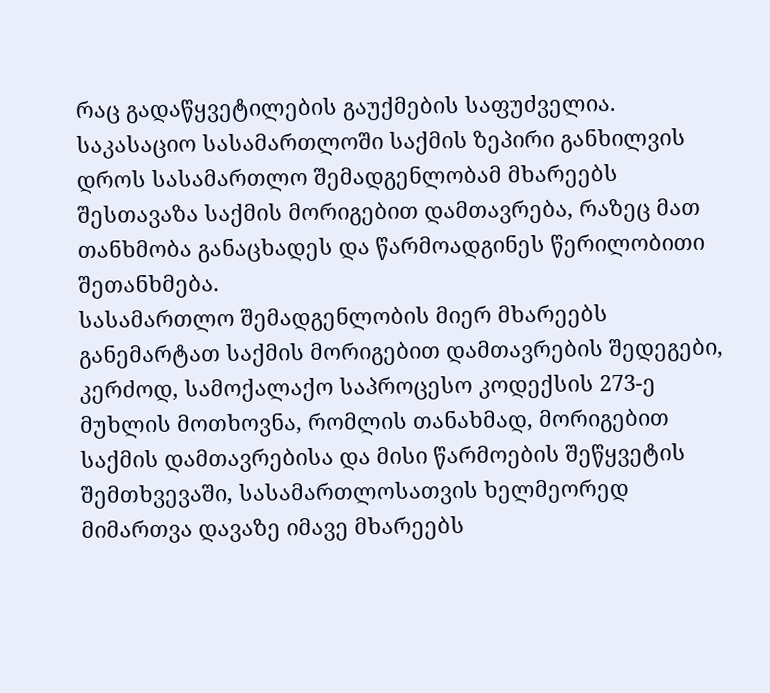რაც გადაწყვეტილების გაუქმების საფუძველია.
საკასაციო სასამართლოში საქმის ზეპირი განხილვის დროს სასამართლო შემადგენლობამ მხარეებს შესთავაზა საქმის მორიგებით დამთავრება, რაზეც მათ თანხმობა განაცხადეს და წარმოადგინეს წერილობითი შეთანხმება.
სასამართლო შემადგენლობის მიერ მხარეებს განემარტათ საქმის მორიგებით დამთავრების შედეგები, კერძოდ, სამოქალაქო საპროცესო კოდექსის 273-ე მუხლის მოთხოვნა, რომლის თანახმად, მორიგებით საქმის დამთავრებისა და მისი წარმოების შეწყვეტის შემთხვევაში, სასამართლოსათვის ხელმეორედ მიმართვა დავაზე იმავე მხარეებს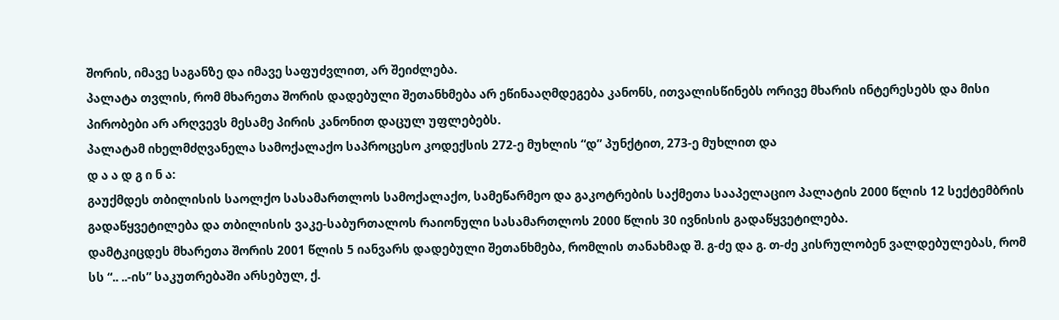შორის, იმავე საგანზე და იმავე საფუძვლით, არ შეიძლება.
პალატა თვლის, რომ მხარეთა შორის დადებული შეთანხმება არ ეწინააღმდეგება კანონს, ითვალისწინებს ორივე მხარის ინტერესებს და მისი პირობები არ არღვევს მესამე პირის კანონით დაცულ უფლებებს.
პალატამ იხელმძღვანელა სამოქალაქო საპროცესო კოდექსის 272-ე მუხლის “დ” პუნქტით, 273-ე მუხლით და
დ ა ა დ გ ი ნ ა:
გაუქმდეს თბილისის საოლქო სასამართლოს სამოქალაქო, სამეწარმეო და გაკოტრების საქმეთა სააპელაციო პალატის 2000 წლის 12 სექტემბრის გადაწყვეტილება და თბილისის ვაკე-საბურთალოს რაიონული სასამართლოს 2000 წლის 30 ივნისის გადაწყვეტილება.
დამტკიცდეს მხარეთა შორის 2001 წლის 5 იანვარს დადებული შეთანხმება, რომლის თანახმად შ. გ-ძე და გ. თ-ძე კისრულობენ ვალდებულებას, რომ სს “.. ..-ის” საკუთრებაში არსებულ, ქ.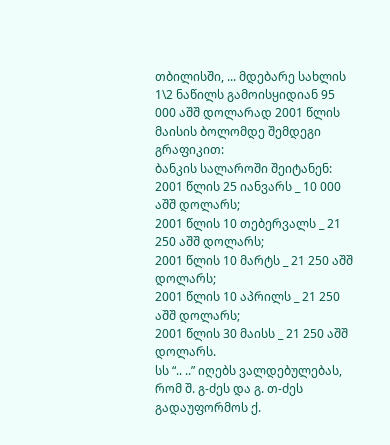თბილისში, ... მდებარე სახლის 1\2 ნაწილს გამოისყიდიან 95 000 აშშ დოლარად 2001 წლის მაისის ბოლომდე შემდეგი გრაფიკით:
ბანკის სალაროში შეიტანენ:
2001 წლის 25 იანვარს _ 10 000 აშშ დოლარს;
2001 წლის 10 თებერვალს _ 21 250 აშშ დოლარს;
2001 წლის 10 მარტს _ 21 250 აშშ დოლარს;
2001 წლის 10 აპრილს _ 21 250 აშშ დოლარს;
2001 წლის 30 მაისს _ 21 250 აშშ დოლარს.
სს “.. ..” იღებს ვალდებულებას, რომ შ. გ-ძეს და გ. თ-ძეს გადაუფორმოს ქ.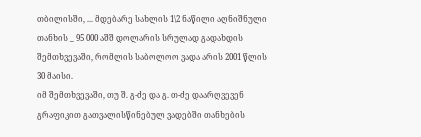თბილისში, ... მდებარე სახლის 1\2 ნაწილი აღნიშნული თანხის _ 95 000 აშშ დოლარის სრულად გადახდის შემთხვევაში, რომლის საბოლოო ვადა არის 2001 წლის 30 მაისი.
იმ შემთხვევაში, თუ შ. გ-ძე და გ. თ-ძე დაარღვევენ გრაფიკით გათვალისწინებულ ვადებში თანხების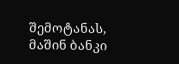შემოტანას, მაშინ ბანკი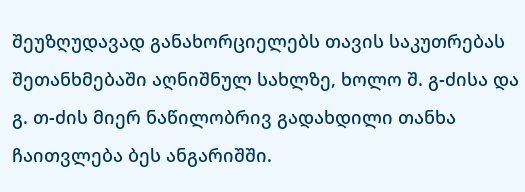შეუზღუდავად განახორციელებს თავის საკუთრებას შეთანხმებაში აღნიშნულ სახლზე, ხოლო შ. გ-ძისა და გ. თ-ძის მიერ ნაწილობრივ გადახდილი თანხა ჩაითვლება ბეს ანგარიშში.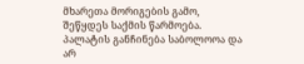მხარეთა მორიგების გამო, შეწყდეს საქმის წარმოება.
პალატის განჩინება საბოლოოა და არ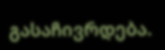გასაჩივრდება.